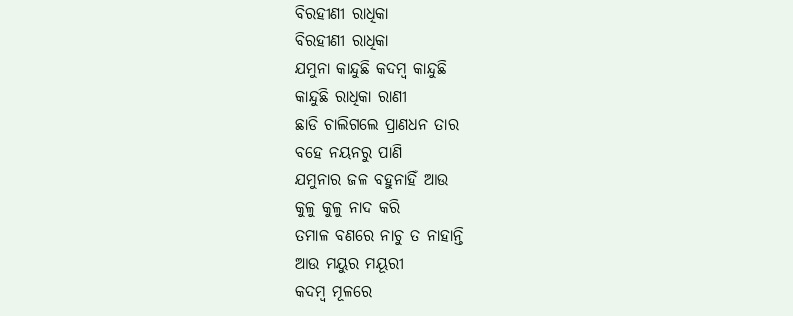ବିରହୀଣୀ ରାଧିକା
ବିରହୀଣୀ ରାଧିକା
ଯମୁନା କାନ୍ଦୁଛି କଦମ୍ବ କାନ୍ଦୁଛି
କାନ୍ଦୁଛି ରାଧିକା ରାଣୀ
ଛାଡି ଚାଲିଗଲେ ପ୍ରାଣଧନ ତାର
ବହେ ନୟନରୁ ପାଣି
ଯମୁନାର ଜଳ ବହୁନାହିଁ ଆଉ
କୁଳୁ କୁଳୁ ନାଦ କରି
ତମାଳ ବଣରେ ନାଚୁ ତ ନାହାନ୍ତି
ଆଉ ମୟୁର ମୟୂରୀ
କଦମ୍ବ ମୂଳରେ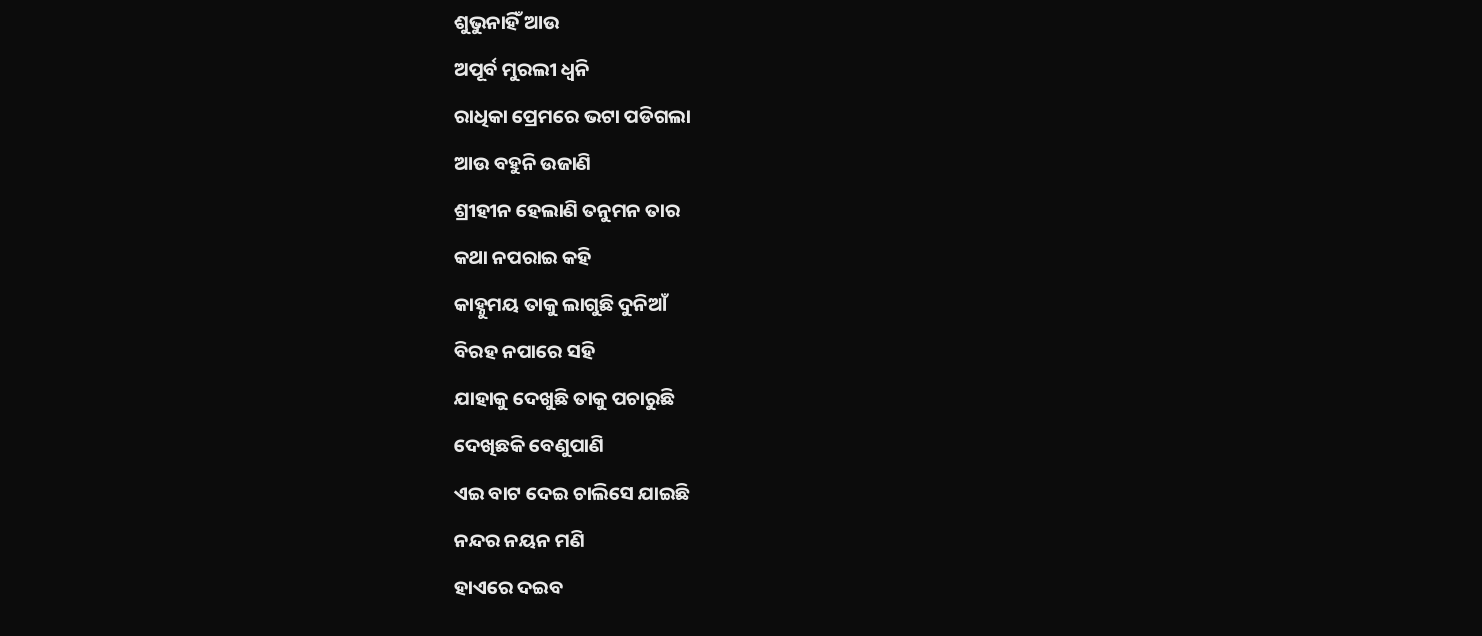ଶୁଭୁନାହିଁ ଆଉ
ଅପୂର୍ବ ମୁରଲୀ ଧ୍ୱନି
ରାଧିକା ପ୍ରେମରେ ଭଟା ପଡିଗଲା
ଆଉ ବହୁନି ଉଜାଣି
ଶ୍ରୀହୀନ ହେଲାଣି ତନୁମନ ତାର
କଥା ନପରାଇ କହି
କାହ୍ନୁମୟ ତାକୁ ଲାଗୁଛି ଦୁନିଆଁ
ବିରହ ନପାରେ ସହି
ଯାହାକୁ ଦେଖୁଛି ତାକୁ ପଚାରୁଛି
ଦେଖିଛକି ବେଣୁପାଣି
ଏଇ ବାଟ ଦେଇ ଚାଲିସେ ଯାଇଛି
ନନ୍ଦର ନୟନ ମଣି
ହାଏରେ ଦଇବ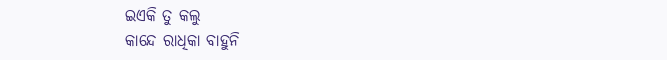ଇଏକି ତୁ କଲୁ
କାନ୍ଦେ ରାଧିକା ବାହୁନି